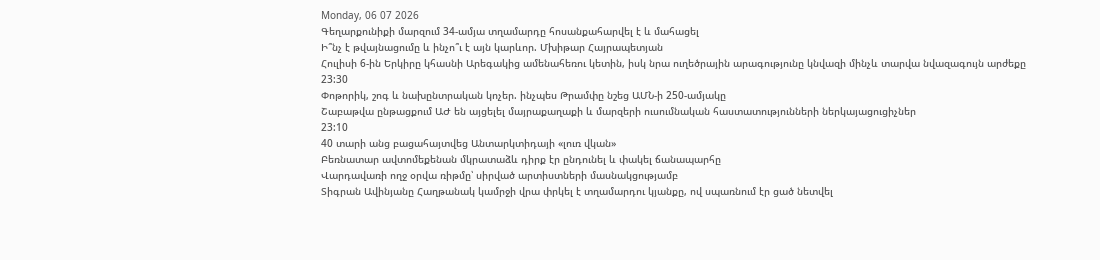Monday, 06 07 2026
Գեղարքունիքի մարզում 34-ամյա տղամարդը հոսանքահարվել է և մահացել
Ի՞նչ է թվայնացումը և ինչո՞ւ է այն կարևոր. Մխիթար Հայրապետյան
Հուլիսի 6-ին Երկիրը կհասնի Արեգակից ամենահեռու կետին, իսկ նրա ուղեծրային արագությունը կնվազի մինչև տարվա նվազագույն արժեքը
23:30
Փոթորիկ, շոգ և նախընտրական կոչեր. ինչպես Թրամփը նշեց ԱՄՆ-ի 250-ամյակը
Շաբաթվա ընթացքում ԱԺ են այցելել մայրաքաղաքի և մարզերի ուսումնական հաստատությունների ներկայացուցիչներ
23:10
40 տարի անց բացահայտվեց Անտարկտիդայի «լուռ վկան»
Բեռնատար ավտոմեքենան մկրատաձև դիրք էր ընդունել և փակել ճանապարհը
Վարդավառի ողջ օրվա ռիթմը՝ սիրված արտիստների մասնակցությամբ
Տիգրան Ավինյանը Հաղթանակ կամրջի վրա փրկել է տղամարդու կյանքը, ով սպառնում էր ցած նետվել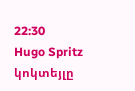22:30
Hugo Spritz կոկտեյլը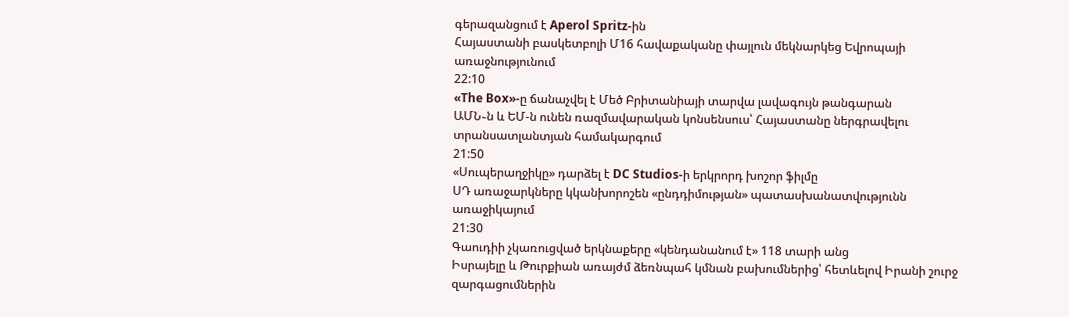գերազանցում է Aperol Spritz-ին
Հայաստանի բասկետբոլի Մ16 հավաքականը փայլուն մեկնարկեց Եվրոպայի առաջնությունում
22:10
«The Box»-ը ճանաչվել է Մեծ Բրիտանիայի տարվա լավագույն թանգարան
ԱՄՆ֊ն և ԵՄ-ն ունեն ռազմավարական կոնսենսուս՝ Հայաստանը ներգրավելու տրանսատլանտյան համակարգում
21:50
«Սուպերաղջիկը» դարձել է DC Studios-ի երկրորդ խոշոր ֆիլմը
ՍԴ առաջարկները կկանխորոշեն «ընդդիմության» պատասխանատվությունն առաջիկայում
21:30
Գաուդիի չկառուցված երկնաքերը «կենդանանում է» 118 տարի անց
Իսրայելը և Թուրքիան առայժմ ձեռնպահ կմնան բախումներից՝ հետևելով Իրանի շուրջ զարգացումներին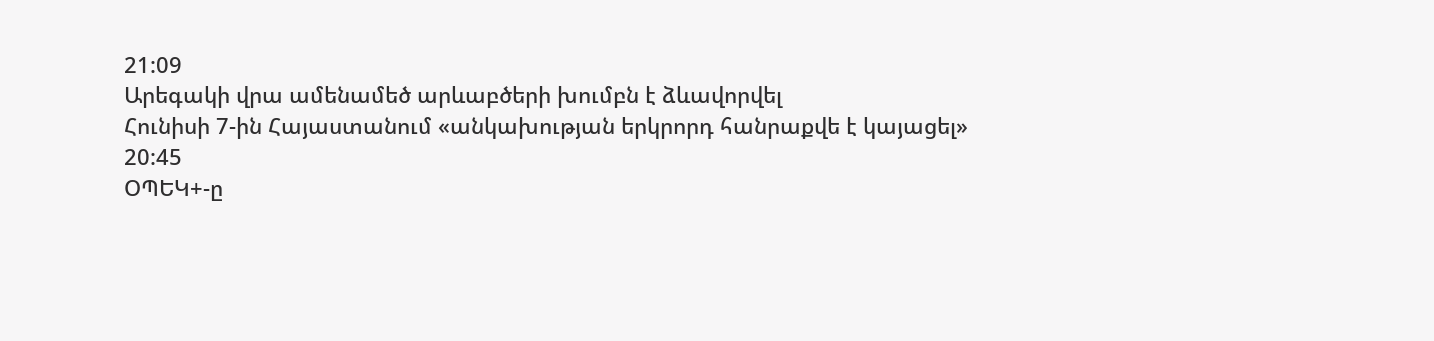21:09
Արեգակի վրա ամենամեծ արևաբծերի խումբն է ձևավորվել
Հունիսի 7-ին Հայաստանում «անկախության երկրորդ հանրաքվե է կայացել»
20:45
ՕՊԵԿ+-ը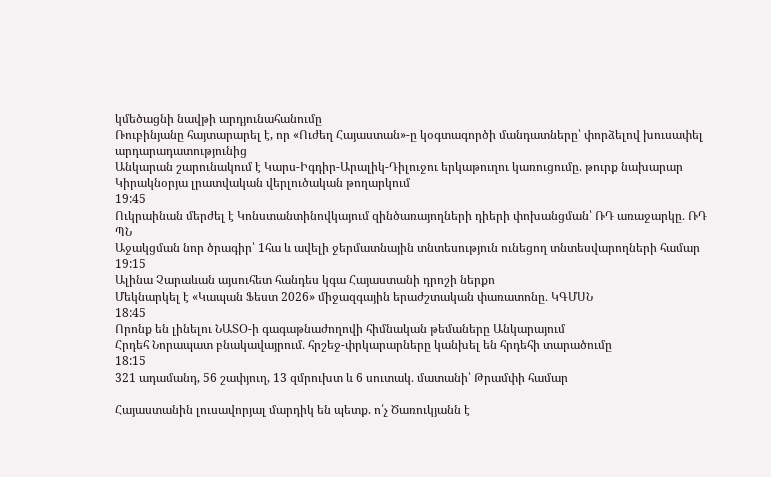կմեծացնի նավթի արդյունահանումը
Ռուբինյանը հայտարարել է, որ «Ուժեղ Հայաստան»-ը կօգտագործի մանդատները՝ փորձելով խուսափել արդարադատությունից
Անկարան շարունակում է Կարս-Իգդիր-Արալիկ-Դիլուջու երկաթուղու կառուցումը. թուրք նախարար
Կիրակնօրյա լրատվական վերլուծական թողարկում
19:45
Ուկրաինան մերժել է Կոնստանտինովկայում զինծառայողների դիերի փոխանցման՝ ՌԴ առաջարկը․ ՌԴ ՊՆ
Աջակցման նոր ծրագիր՝ 1հա և ավելի ջերմատնային տնտեսություն ունեցող տնտեսվարողների համար
19:15
Ալինա Չարաևան այսուհետ հանդես կգա Հայաստանի դրոշի ներքո
Մեկնարկել է «Կապան Ֆեստ 2026» միջազգային երաժշտական փառատոնը․ ԿԳՄՍՆ
18:45
Որոնք են լինելու ՆԱՏՕ-ի գագաթնաժողովի հիմնական թեմաները Անկարայում
Հրդեհ Նորապատ բնակավայրում․ հրշեջ-փրկարարները կանխել են հրդեհի տարածումը
18:15
321 ադամանդ, 56 շափյուղ, 13 զմրուխտ և 6 սուտակ․ մատանի՝ Թրամփի համար

Հայաստանին լուսավորյալ մարդիկ են պետք. ո՛չ Ծառուկյանն է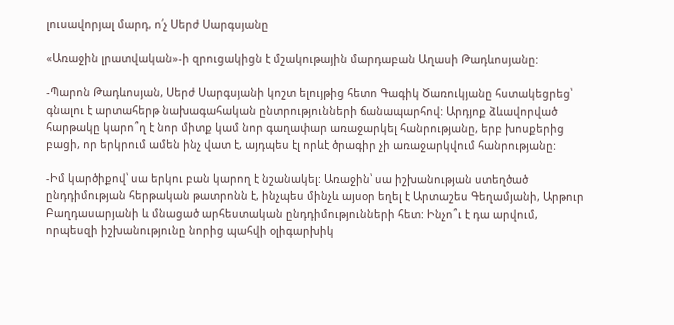լուսավորյալ մարդ, ո՛չ Սերժ Սարգսյանը

«Առաջին լրատվական»-ի զրուցակիցն է մշակութային մարդաբան Աղասի Թադևոսյանը:

-Պարոն Թադևոսյան, Սերժ Սարգսյանի կոշտ ելույթից հետո Գագիկ Ծառուկյանը հստակեցրեց՝ գնալու է արտահերթ նախագահական ընտրությունների ճանապարհով: Արդյոք ձևավորված հարթակը կարո՞ղ է նոր միտք կամ նոր գաղափար առաջարկել հանրությանը, երբ խոսքերից բացի, որ երկրում ամեն ինչ վատ է, այդպես էլ որևէ ծրագիր չի առաջարկվում հանրությանը:

-Իմ կարծիքով՝ սա երկու բան կարող է նշանակել: Առաջին՝ սա իշխանության ստեղծած ընդդիմության հերթական թատրոնն է, ինչպես մինչև այսօր եղել է Արտաշես Գեղամյանի, Արթուր Բաղդասարյանի և մնացած արհեստական ընդդիմությունների հետ: Ինչո՞ւ է դա արվում, որպեսզի իշխանությունը նորից պահվի օլիգարխիկ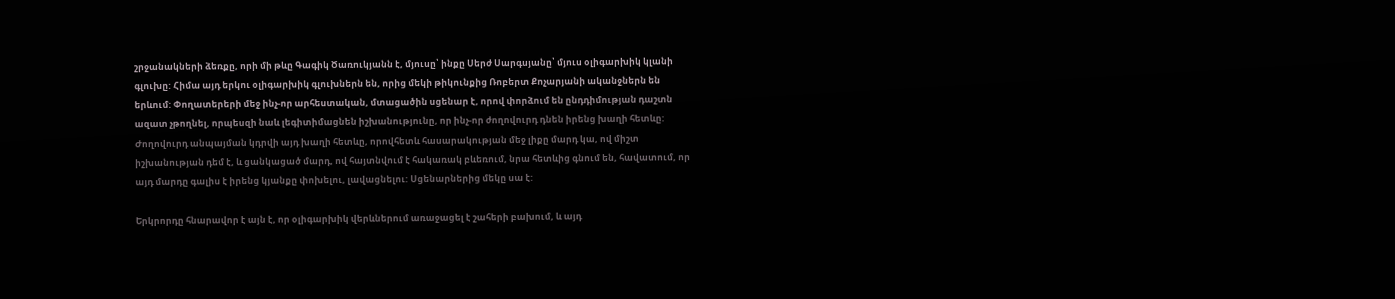շրջանակների ձեռքը, որի մի թևը Գագիկ Ծառուկյանն է, մյուսը՝ ինքը Սերժ Սարգսյանը՝ մյուս օլիգարխիկ կլանի գլուխը: Հիմա այդ երկու օլիգարխիկ գլուխներն են, որից մեկի թիկունքից Ռոբերտ Քոչարյանի ականջներն են երևում: Փողատերերի մեջ ինչ-որ արհեստական, մտացածին սցենար է, որով փորձում են ընդդիմության դաշտն ազատ չթողնել, որպեսզի նաև լեգիտիմացնեն իշխանությունը, որ ինչ-որ ժողովուրդ դնեն իրենց խաղի հետևը: Ժողովուրդ անպայման կդրվի այդ խաղի հետևը, որովհետև հասարակության մեջ լիքը մարդ կա, ով միշտ իշխանության դեմ է, և ցանկացած մարդ, ով հայտնվում է հակառակ բևեռում, նրա հետևից գնում են, հավատում, որ այդ մարդը գալիս է իրենց կյանքը փոխելու, լավացնելու: Սցենարներից մեկը սա է:

Երկրորդը հնարավոր է այն է, որ օլիգարխիկ վերևներում առաջացել է շահերի բախում, և այդ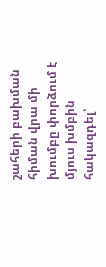շահերի բախման հիման վրա մի խումբը փորձում է մյուս խմբին հակազդել՝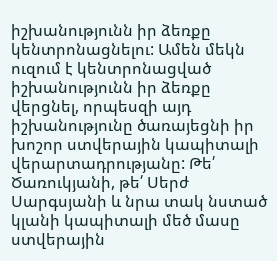իշխանությունն իր ձեռքը կենտրոնացնելու: Ամեն մեկն ուզում է կենտրոնացված իշխանությունն իր ձեռքը վերցնել, որպեսզի այդ իշխանությունը ծառայեցնի իր խոշոր ստվերային կապիտալի վերարտադրությանը: Թե՛ Ծառուկյանի, թե՛ Սերժ Սարգսյանի և նրա տակ նստած կլանի կապիտալի մեծ մասը ստվերային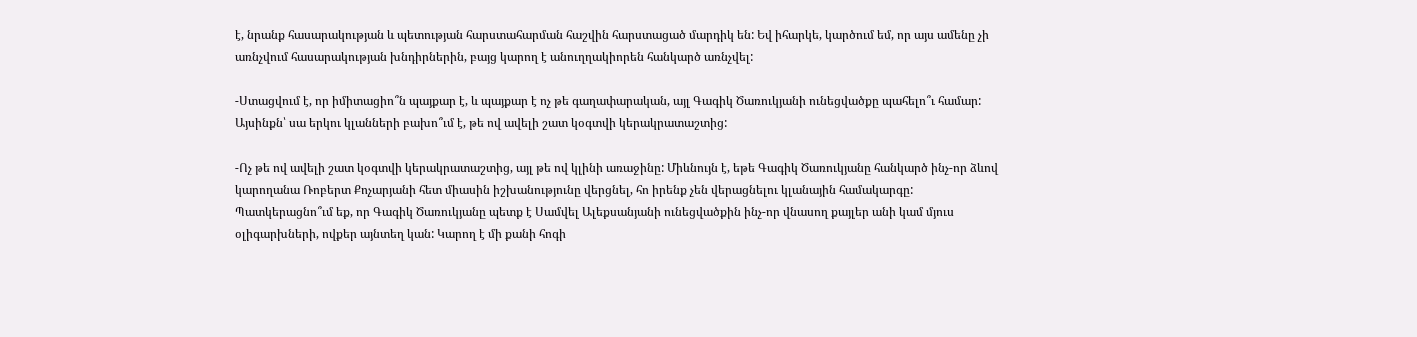է, նրանք հասարակության և պետության հարստահարման հաշվին հարստացած մարդիկ են: Եվ իհարկե, կարծում եմ, որ այս ամենը չի առնչվում հասարակության խնդիրներին, բայց կարող է անուղղակիորեն հանկարծ առնչվել:

-Ստացվում է, որ իմիտացիո՞ն պայքար է, և պայքար է ոչ թե գաղափարական, այլ Գագիկ Ծառուկյանի ունեցվածքը պահելո՞ւ համար: Այսինքն՝ սա երկու կլանների բախո՞ւմ է, թե ով ավելի շատ կօգտվի կերակրատաշտից:

-Ոչ թե ով ավելի շատ կօգտվի կերակրատաշտից, այլ թե ով կլինի առաջինը: Միևնույն է, եթե Գագիկ Ծառուկյանը հանկարծ ինչ-որ ձևով կարողանա Ռոբերտ Քոչարյանի հետ միասին իշխանությունը վերցնել, հո իրենք չեն վերացնելու կլանային համակարգը: Պատկերացնո՞ւմ եք, որ Գագիկ Ծառուկյանը պետք է Սամվել Ալեքսանյանի ունեցվածքին ինչ-որ վնասող քայլեր անի կամ մյուս օլիգարխների, ովքեր այնտեղ կան: Կարող է մի քանի հոգի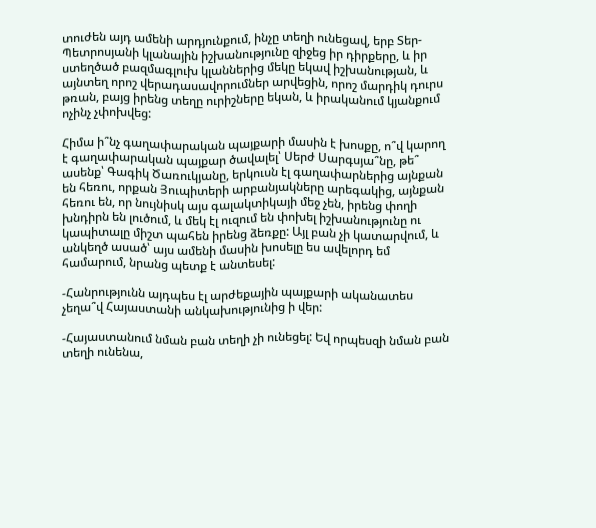տուժեն այդ ամենի արդյունքում, ինչը տեղի ունեցավ, երբ Տեր-Պետրոսյանի կլանային իշխանությունը զիջեց իր դիրքերը, և իր ստեղծած բազմագլուխ կլաններից մեկը եկավ իշխանության, և այնտեղ որոշ վերադասավորումներ արվեցին, որոշ մարդիկ դուրս թռան, բայց իրենց տեղը ուրիշները եկան, և իրականում կյանքում ոչինչ չփոխվեց:

Հիմա ի՞նչ գաղափարական պայքարի մասին է խոսքը, ո՞վ կարող է գաղափարական պայքար ծավալել՝ Սերժ Սարգսյա՞նը, թե՞ ասենք՝ Գագիկ Ծառուկյանը, երկուսն էլ գաղափարներից այնքան են հեռու, որքան Յուպիտերի արբանյակները արեգակից, այնքան հեռու են, որ նույնիսկ այս գալակտիկայի մեջ չեն, իրենց փողի խնդիրն են լուծում, և մեկ էլ ուզում են փոխել իշխանությունը ու կապիտալը միշտ պահեն իրենց ձեռքը: Այլ բան չի կատարվում, և անկեղծ ասած՝ այս ամենի մասին խոսելը ես ավելորդ եմ համարում, նրանց պետք է անտեսել:

-Հանրությունն այդպես էլ արժեքային պայքարի ականատես չեղա՞վ Հայաստանի անկախությունից ի վեր:

-Հայաստանում նման բան տեղի չի ունեցել: Եվ որպեսզի նման բան տեղի ունենա,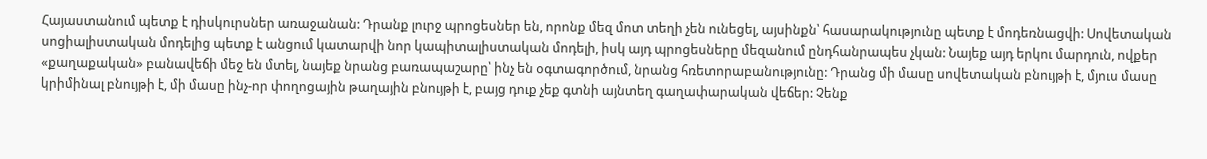Հայաստանում պետք է դիսկուրսներ առաջանան: Դրանք լուրջ պրոցեսներ են, որոնք մեզ մոտ տեղի չեն ունեցել, այսինքն՝ հասարակությունը պետք է մոդեռնացվի: Սովետական սոցիալիստական մոդելից պետք է անցում կատարվի նոր կապիտալիստական մոդելի, իսկ այդ պրոցեսները մեզանում ընդհանրապես չկան: Նայեք այդ երկու մարդուն, ովքեր «քաղաքական» բանավեճի մեջ են մտել, նայեք նրանց բառապաշարը՝ ինչ են օգտագործում, նրանց հռետորաբանությունը: Դրանց մի մասը սովետական բնույթի է, մյուս մասը կրիմինալ բնույթի է, մի մասը ինչ-որ փողոցային թաղային բնույթի է, բայց դուք չեք գտնի այնտեղ գաղափարական վեճեր: Չենք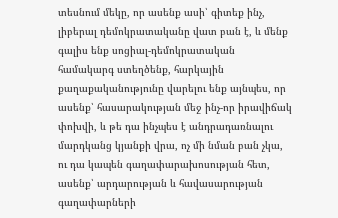տեսնում մեկը, որ ասենք ասի՝ գիտեք ինչ, լիբերալ դեմոկրատականը վատ բան է, և մենք գալիս ենք սոցիալ-դեմոկրատական համակարգ ստեղծենք, հարկային քաղաքականությունը վարելու ենք այնպես, որ ասենք՝ հասարակության մեջ ինչ-որ իրավիճակ փոխվի, և թե դա ինչպես է անդրադառնալու մարդկանց կյանքի վրա, ոչ մի նման բան չկա, ու դա կապեն գաղափարախոսության հետ, ասենք՝ արդարության և հավասարության գաղափարների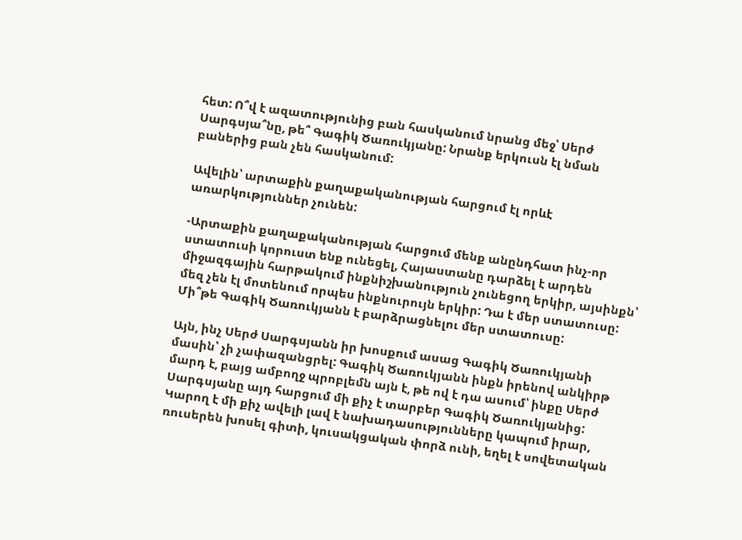հետ: Ո՞վ է ազատությունից բան հասկանում նրանց մեջ՝ Սերժ Սարգսյա՞նը, թե՞ Գագիկ Ծառուկյանը: Նրանք երկուսն էլ նման բաներից բան չեն հասկանում:

Ավելին՝ արտաքին քաղաքականության հարցում էլ որևէ առարկություններ չունեն:

-Արտաքին քաղաքականության հարցում մենք անընդհատ ինչ-որ ստատուսի կորուստ ենք ունեցել, Հայաստանը դարձել է արդեն միջազգային հարթակում ինքնիշխանություն չունեցող երկիր, այսինքն՝ մեզ չեն էլ մոտենում որպես ինքնուրույն երկիր: Դա է մեր ստատուսը: Մի՞թե Գագիկ Ծառուկյանն է բարձրացնելու մեր ստատուսը:

Այն, ինչ Սերժ Սարգսյանն իր խոսքում ասաց Գագիկ Ծառուկյանի մասին՝ չի չափազանցրել: Գագիկ Ծառուկյանն ինքն իրենով անկիրթ մարդ է, բայց ամբողջ պրոբլեմն այն է, թե ով է դա ասում՝ ինքը Սերժ Սարգսյանը այդ հարցում մի քիչ է տարբեր Գագիկ Ծառուկյանից: Կարող է մի քիչ ավելի լավ է նախադասությունները կապում իրար, ռուսերեն խոսել գիտի, կուսակցական փորձ ունի, եղել է սովետական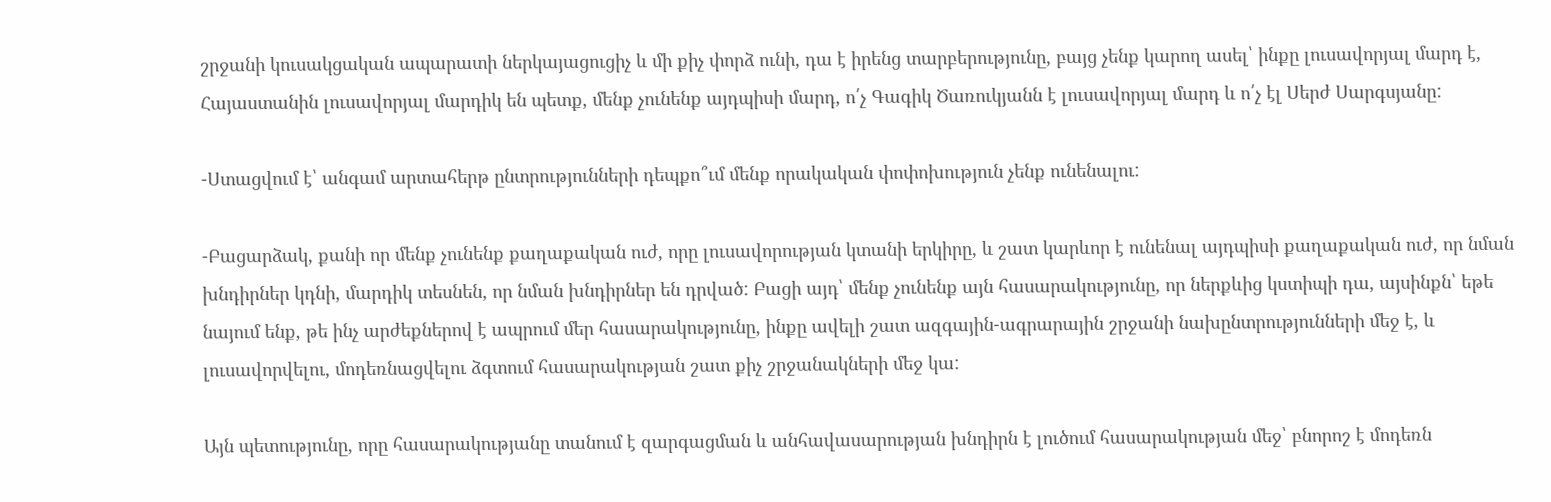շրջանի կուսակցական ապարատի ներկայացուցիչ և մի քիչ փորձ ունի, դա է իրենց տարբերությունը, բայց չենք կարող ասել՝ ինքը լուսավորյալ մարդ է, Հայաստանին լուսավորյալ մարդիկ են պետք, մենք չունենք այդպիսի մարդ, ո՛չ Գագիկ Ծառուկյանն է լուսավորյալ մարդ և ո՛չ էլ Սերժ Սարգսյանը:

-Ստացվում է՝ անգամ արտահերթ ընտրությունների դեպքո՞ւմ մենք որակական փոփոխություն չենք ունենալու:

-Բացարձակ, քանի որ մենք չունենք քաղաքական ուժ, որը լուսավորության կտանի երկիրը, և շատ կարևոր է ունենալ այդպիսի քաղաքական ուժ, որ նման խնդիրներ կդնի, մարդիկ տեսնեն, որ նման խնդիրներ են դրված: Բացի այդ՝ մենք չունենք այն հասարակությունը, որ ներքևից կստիպի դա, այսինքն՝ եթե նայում ենք, թե ինչ արժեքներով է ապրում մեր հասարակությունը, ինքը ավելի շատ ազգային-ագրարային շրջանի նախընտրությունների մեջ է, և լուսավորվելու, մոդեռնացվելու ձգտում հասարակության շատ քիչ շրջանակների մեջ կա:

Այն պետությունը, որը հասարակությանը տանում է զարգացման և անհավասարության խնդիրն է լուծում հասարակության մեջ՝ բնորոշ է մոդեռն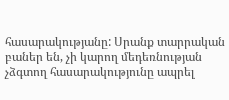հասարակությանը: Սրանք տարրական բաներ են, չի կարող մեդեռնության չձգտող հասարակությունը ապրել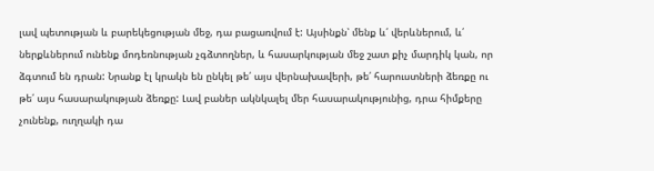լավ պետության և բարեկեցության մեջ, դա բացառվում է: Այսինքն՝ մենք և՛ վերևներում, և՛ ներքևներում ունենք մոդեռնության չգձտողներ, և հասարկության մեջ շատ քիչ մարդիկ կան, որ ձգտում են դրան: Նրանք էլ կրակն են ընկել թե՛ այս վերնախավերի, թե՛ հարուստների ձեռքը ու թե՛ այս հասարակության ձեռքը: Լավ բաներ ակնկալել մեր հասարակությունից, դրա հիմքերը չունենք, ուղղակի դա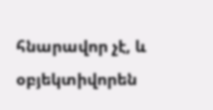հնարավոր չէ, և օբյեկտիվորեն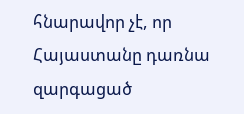հնարավոր չէ, որ Հայաստանը դառնա զարգացած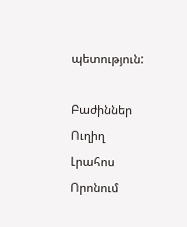պետություն:

Բաժիններ
Ուղիղ
Լրահոս
Որոնում